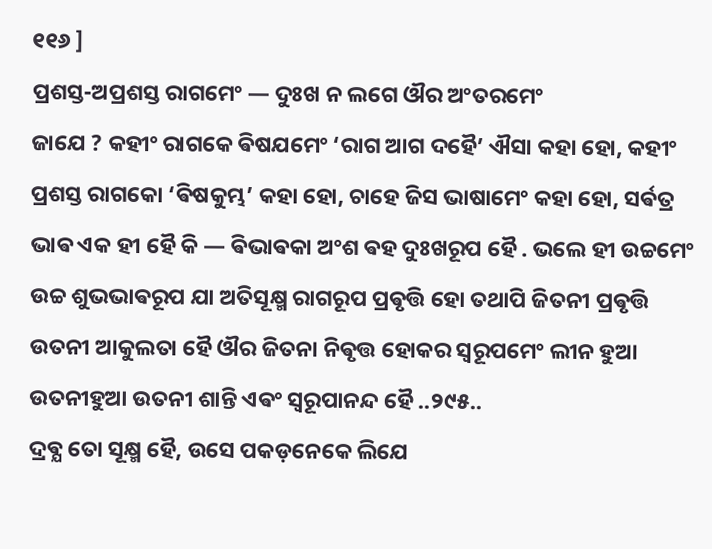୧୧୬ ]
ପ୍ରଶସ୍ତ-ଅପ୍ରଶସ୍ତ ରାଗମେଂ — ଦୁଃଖ ନ ଲଗେ ଔର ଅଂତରମେଂ
ଜାଯେ ? କହୀଂ ରାଗକେ ଵିଷଯମେଂ ‘ରାଗ ଆଗ ଦହୈ’ ଐସା କହା ହୋ, କହୀଂ ପ୍ରଶସ୍ତ ରାଗକୋ ‘ଵିଷକୁମ୍ଭ’ କହା ହୋ, ଚାହେ ଜିସ ଭାଷାମେଂ କହା ହୋ, ସର୍ଵତ୍ର ଭାଵ ଏକ ହୀ ହୈ କି — ଵିଭାଵକା ଅଂଶ ଵହ ଦୁଃଖରୂପ ହୈ . ଭଲେ ହୀ ଉଚ୍ଚମେଂ ଉଚ୍ଚ ଶୁଭଭାଵରୂପ ଯା ଅତିସୂକ୍ଷ୍ମ ରାଗରୂପ ପ୍ରଵୃତ୍ତି ହୋ ତଥାପି ଜିତନୀ ପ୍ରଵୃତ୍ତି ଉତନୀ ଆକୁଲତା ହୈ ଔର ଜିତନା ନିଵୃତ୍ତ ହୋକର ସ୍ଵରୂପମେଂ ଲୀନ ହୁଆ ଉତନୀହୁଆ ଉତନୀ ଶାନ୍ତି ଏଵଂ ସ୍ଵରୂପାନନ୍ଦ ହୈ ..୨୯୫..
ଦ୍ରଵ୍ଯ ତୋ ସୂକ୍ଷ୍ମ ହୈ, ଉସେ ପକଡ଼ନେକେ ଲିଯେ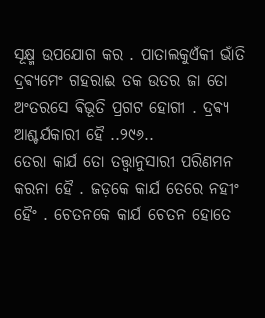ସୂକ୍ଷ୍ମ ଉପଯୋଗ କର . ପାତାଲକୁଏଁକୀ ଭାଁତି ଦ୍ରଵ୍ଯମେଂ ଗହରାଈ ତକ ଉତର ଜା ତୋ ଅଂତରସେ ଵିଭୂତି ପ୍ରଗଟ ହୋଗୀ . ଦ୍ରଵ୍ଯ ଆଶ୍ଚର୍ଯକାରୀ ହୈ ..୨୯୬..
ତେରା କାର୍ଯ ତୋ ତତ୍ତ୍ଵାନୁସାରୀ ପରିଣମନ କରନା ହୈ . ଜଡ଼କେ କାର୍ଯ ତେରେ ନହୀଂ ହୈଂ . ଚେତନକେ କାର୍ଯ ଚେତନ ହୋତେ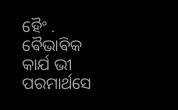ହୈଂ . ଵୈଭାଵିକ କାର୍ଯ ଭୀ ପରମାର୍ଥସେ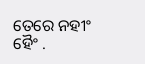ତେରେ ନହୀଂ ହୈଂ .